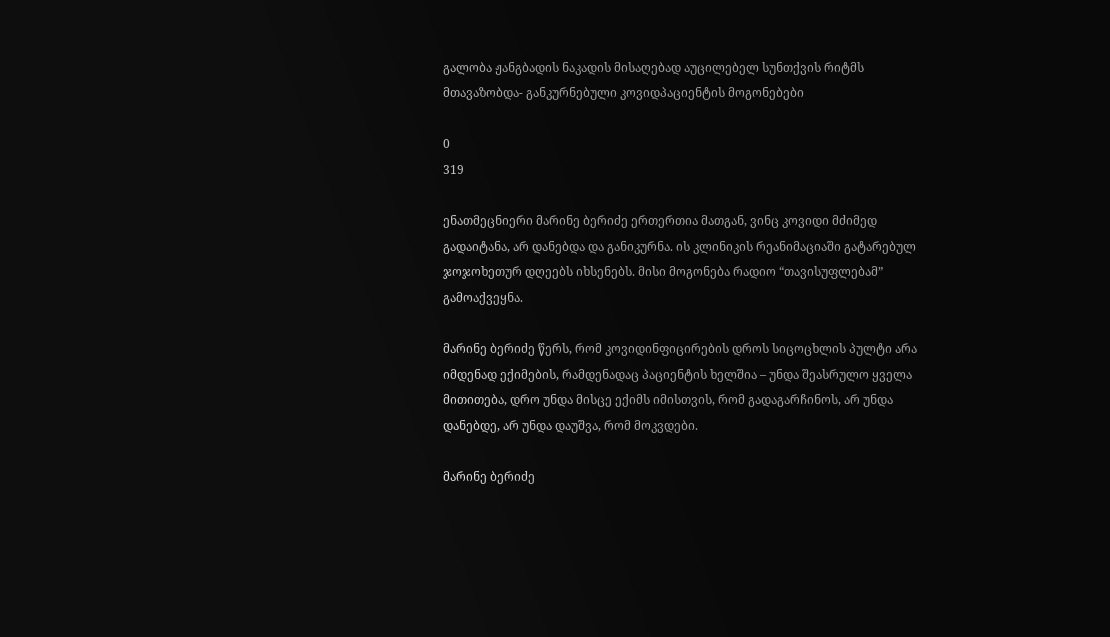გალობა ჟანგბადის ნაკადის მისაღებად აუცილებელ სუნთქვის რიტმს მთავაზობდა- განკურნებული კოვიდპაციენტის მოგონებები

0
319

ენათმეცნიერი მარინე ბერიძე ერთერთია მათგან, ვინც კოვიდი მძიმედ გადაიტანა, არ დანებდა და განიკურნა. ის კლინიკის რეანიმაციაში გატარებულ ჯოჯოხეთურ დღეებს იხსენებს. მისი მოგონება რადიო “თავისუფლებამ” გამოაქვეყნა.

მარინე ბერიძე წერს, რომ კოვიდინფიცირების დროს სიცოცხლის პულტი არა იმდენად ექიმების, რამდენადაც პაციენტის ხელშია – უნდა შეასრულო ყველა მითითება, დრო უნდა მისცე ექიმს იმისთვის, რომ გადაგარჩინოს, არ უნდა დანებდე, არ უნდა დაუშვა, რომ მოკვდები.

მარინე ბერიძე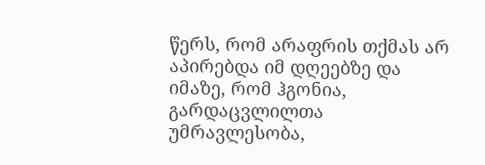წერს, რომ არაფრის თქმას არ აპირებდა იმ დღეებზე და იმაზე, რომ ჰგონია, გარდაცვლილთა უმრავლესობა,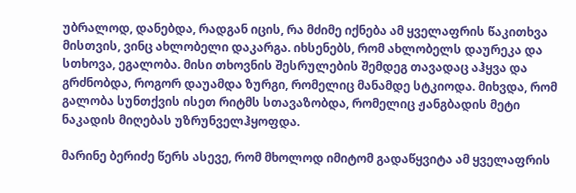უბრალოდ, დანებდა, რადგან იცის, რა მძიმე იქნება ამ ყველაფრის წაკითხვა მისთვის, ვინც ახლობელი დაკარგა. იხსენებს, რომ ახლობელს დაურეკა და სთხოვა, ეგალობა. მისი თხოვნის შესრულების შემდეგ თავადაც აჰყვა და გრძნობდა, როგორ დაუამდა ზურგი, რომელიც მანამდე სტკიოდა. მიხვდა, რომ გალობა სუნთქვის ისეთ რიტმს სთავაზობდა, რომელიც ჟანგბადის მეტი ნაკადის მიღებას უზრუნველჰყოფდა.

მარინე ბერიძე წერს ასევე, რომ მხოლოდ იმიტომ გადაწყვიტა ამ ყველაფრის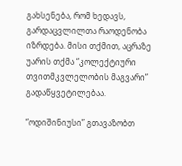გახსენება, რომ ხედავს, გარდაცვლილთა რაოდენობა იზრდება. მისი თქმით, აცრაზე უარის თქმა “კოლექტიური თვითმკვლელობის მაგვარი” გადაწყვეტილებაა.

“ოდიშინიუსი” გთავაზობთ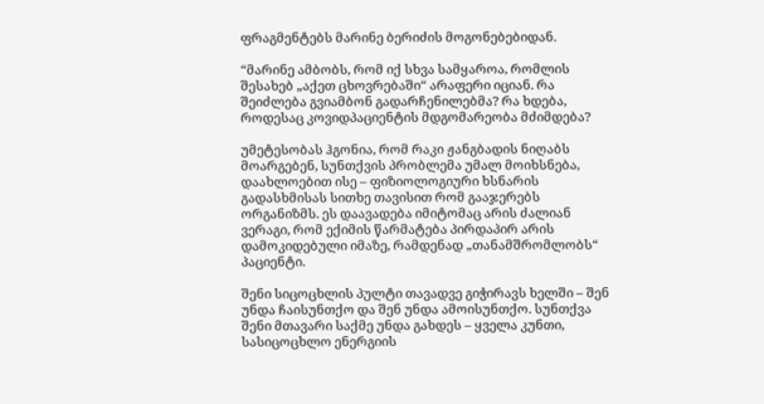ფრაგმენტებს მარინე ბერიძის მოგონებებიდან.

“მარინე ამბობს, რომ იქ სხვა სამყაროა, რომლის შესახებ „აქეთ ცხოვრებაში“ არაფერი იციან. რა შეიძლება გვიამბონ გადარჩენილებმა? რა ხდება, როდესაც კოვიდპაციენტის მდგომარეობა მძიმდება?

უმეტესობას ჰგონია, რომ რაკი ჟანგბადის ნიღაბს მოარგებენ, სუნთქვის პრობლემა უმალ მოიხსნება, დაახლოებით ისე – ფიზიოლოგიური ხსნარის გადასხმისას სითხე თავისით რომ გააჯერებს ორგანიზმს. ეს დაავადება იმიტომაც არის ძალიან ვერაგი, რომ ექიმის წარმატება პირდაპირ არის დამოკიდებული იმაზე, რამდენად „თანამშრომლობს“ პაციენტი.

შენი სიცოცხლის პულტი თავადვე გიჭირავს ხელში – შენ უნდა ჩაისუნთქო და შენ უნდა ამოისუნთქო. სუნთქვა შენი მთავარი საქმე უნდა გახდეს – ყველა კუნთი, სასიცოცხლო ენერგიის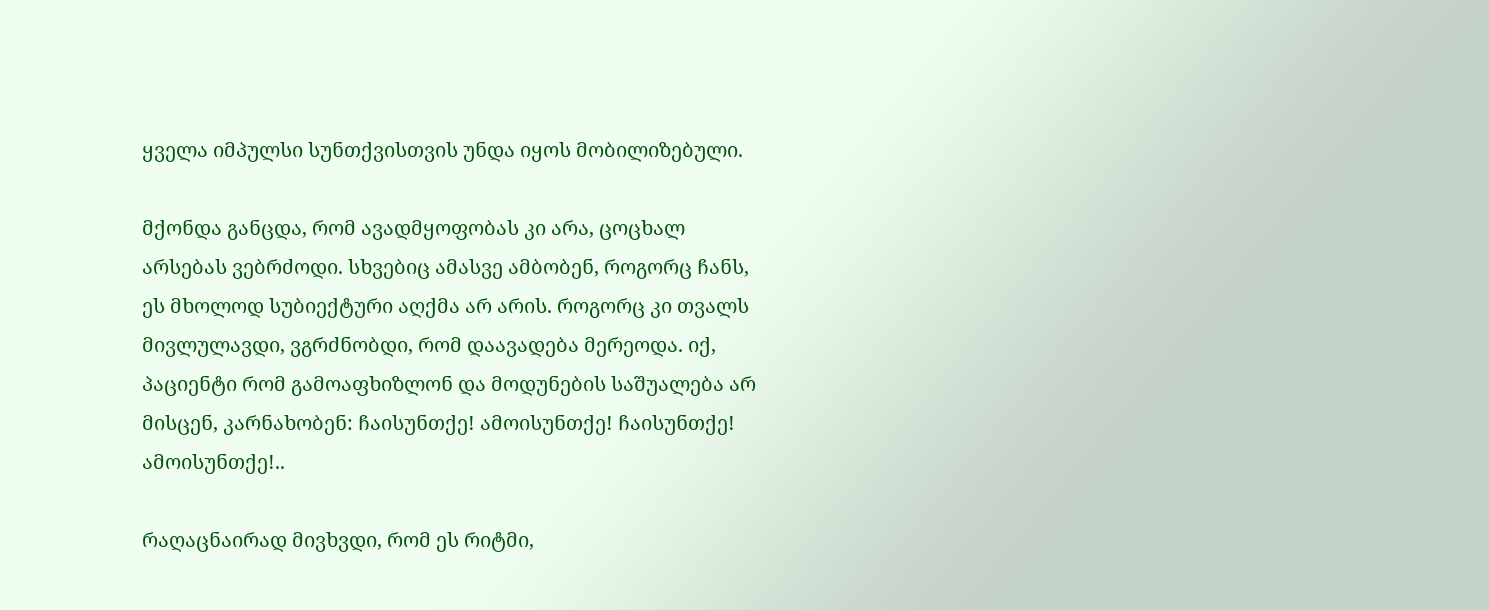ყველა იმპულსი სუნთქვისთვის უნდა იყოს მობილიზებული.

მქონდა განცდა, რომ ავადმყოფობას კი არა, ცოცხალ არსებას ვებრძოდი. სხვებიც ამასვე ამბობენ, როგორც ჩანს, ეს მხოლოდ სუბიექტური აღქმა არ არის. როგორც კი თვალს მივლულავდი, ვგრძნობდი, რომ დაავადება მერეოდა. იქ, პაციენტი რომ გამოაფხიზლონ და მოდუნების საშუალება არ მისცენ, კარნახობენ: ჩაისუნთქე! ამოისუნთქე! ჩაისუნთქე! ამოისუნთქე!..

რაღაცნაირად მივხვდი, რომ ეს რიტმი,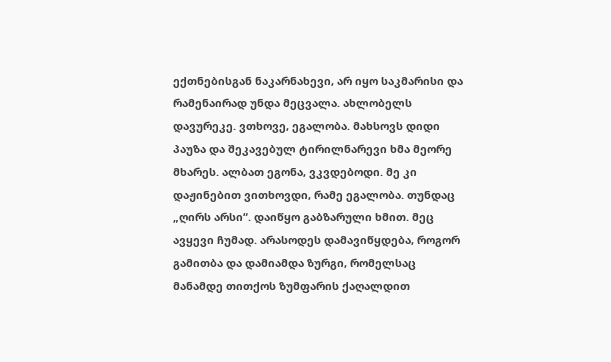ექთნებისგან ნაკარნახევი, არ იყო საკმარისი და რამენაირად უნდა მეცვალა. ახლობელს დავურეკე. ვთხოვე, ეგალობა. მახსოვს დიდი პაუზა და შეკავებულ ტირილნარევი ხმა მეორე მხარეს. ალბათ ეგონა, ვკვდებოდი. მე კი დაჟინებით ვითხოვდი, რამე ეგალობა. თუნდაც „ღირს არსი“. დაიწყო გაბზარული ხმით. მეც ავყევი ჩუმად. არასოდეს დამავიწყდება, როგორ გამითბა და დამიამდა ზურგი, რომელსაც მანამდე თითქოს ზუმფარის ქაღალდით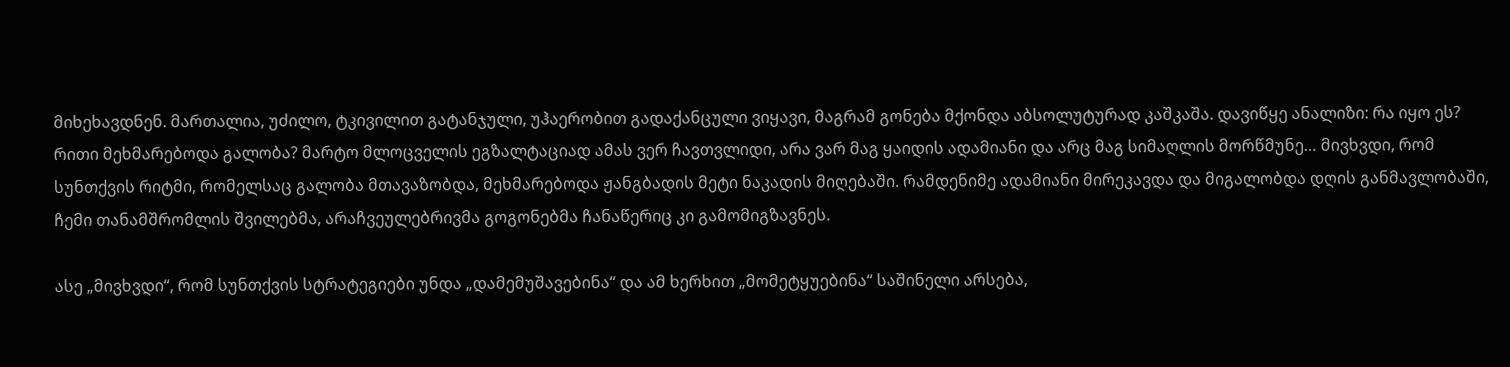მიხეხავდნენ. მართალია, უძილო, ტკივილით გატანჯული, უჰაერობით გადაქანცული ვიყავი, მაგრამ გონება მქონდა აბსოლუტურად კაშკაშა. დავიწყე ანალიზი: რა იყო ეს? რითი მეხმარებოდა გალობა? მარტო მლოცველის ეგზალტაციად ამას ვერ ჩავთვლიდი, არა ვარ მაგ ყაიდის ადამიანი და არც მაგ სიმაღლის მორწმუნე… მივხვდი, რომ სუნთქვის რიტმი, რომელსაც გალობა მთავაზობდა, მეხმარებოდა ჟანგბადის მეტი ნაკადის მიღებაში. რამდენიმე ადამიანი მირეკავდა და მიგალობდა დღის განმავლობაში, ჩემი თანამშრომლის შვილებმა, არაჩვეულებრივმა გოგონებმა ჩანაწერიც კი გამომიგზავნეს.

ასე „მივხვდი“, რომ სუნთქვის სტრატეგიები უნდა „დამემუშავებინა“ და ამ ხერხით „მომეტყუებინა“ საშინელი არსება,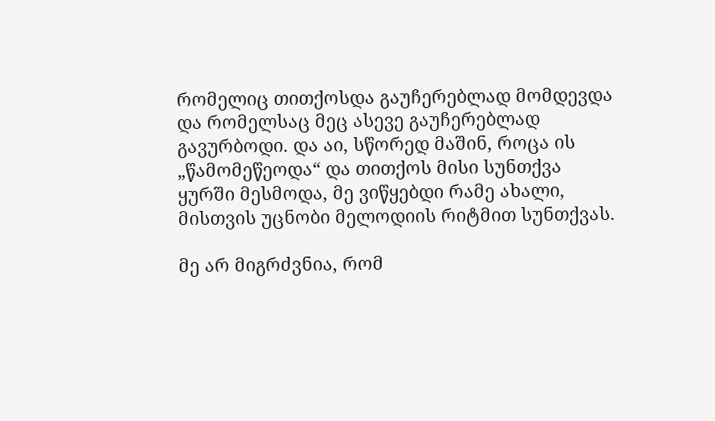რომელიც თითქოსდა გაუჩერებლად მომდევდა და რომელსაც მეც ასევე გაუჩერებლად გავურბოდი. და აი, სწორედ მაშინ, როცა ის „წამომეწეოდა“ და თითქოს მისი სუნთქვა ყურში მესმოდა, მე ვიწყებდი რამე ახალი, მისთვის უცნობი მელოდიის რიტმით სუნთქვას.

მე არ მიგრძვნია, რომ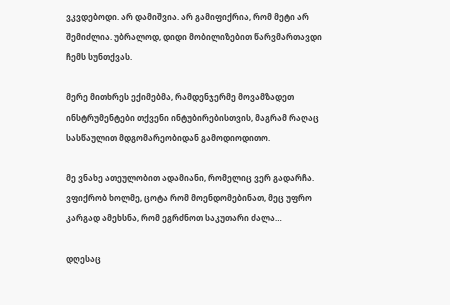ვკვდებოდი. არ დამიშვია. არ გამიფიქრია, რომ მეტი არ შემიძლია. უბრალოდ, დიდი მობილიზებით წარვმართავდი ჩემს სუნთქვას.

მერე მითხრეს ექიმებმა, რამდენჯერმე მოვამზადეთ ინსტრუმენტები თქვენი ინტუბირებისთვის, მაგრამ რაღაც სასწაულით მდგომარეობიდან გამოდიოდითო.

მე ვნახე ათეულობით ადამიანი, რომელიც ვერ გადარჩა. ვფიქრობ ხოლმე, ცოტა რომ მოენდომებინათ, მეც უფრო კარგად ამეხსნა, რომ ეგრძნოთ საკუთარი ძალა…

დღესაც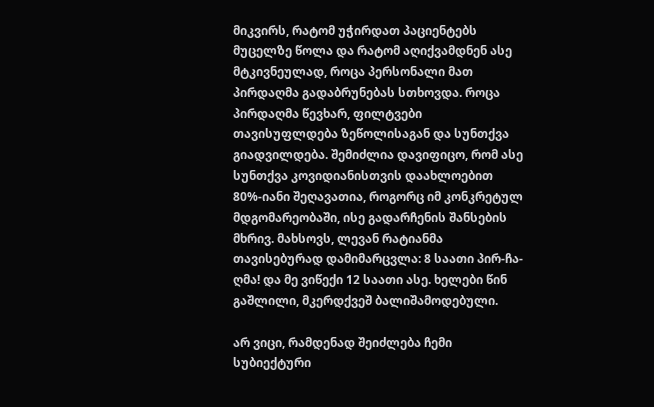მიკვირს, რატომ უჭირდათ პაციენტებს მუცელზე წოლა და რატომ აღიქვამდნენ ასე მტკივნეულად, როცა პერსონალი მათ პირდაღმა გადაბრუნებას სთხოვდა. როცა პირდაღმა წევხარ, ფილტვები თავისუფლდება ზეწოლისაგან და სუნთქვა გიადვილდება. შემიძლია დავიფიცო, რომ ასე სუნთქვა კოვიდიანისთვის დაახლოებით 80%-იანი შეღავათია, როგორც იმ კონკრეტულ მდგომარეობაში, ისე გადარჩენის შანსების მხრივ. მახსოვს, ლევან რატიანმა თავისებურად დამიმარცვლა: 8 საათი პირ-ჩა-ღმა! და მე ვიწექი 12 საათი ასე. ხელები წინ გაშლილი, მკერდქვეშ ბალიშამოდებული.

არ ვიცი, რამდენად შეიძლება ჩემი სუბიექტური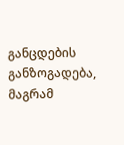განცდების განზოგადება, მაგრამ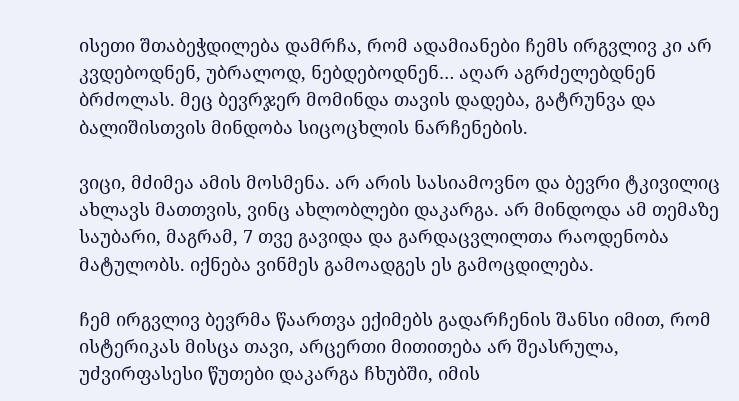ისეთი შთაბეჭდილება დამრჩა, რომ ადამიანები ჩემს ირგვლივ კი არ კვდებოდნენ, უბრალოდ, ნებდებოდნენ… აღარ აგრძელებდნენ ბრძოლას. მეც ბევრჯერ მომინდა თავის დადება, გატრუნვა და ბალიშისთვის მინდობა სიცოცხლის ნარჩენების.

ვიცი, მძიმეა ამის მოსმენა. არ არის სასიამოვნო და ბევრი ტკივილიც ახლავს მათთვის, ვინც ახლობლები დაკარგა. არ მინდოდა ამ თემაზე საუბარი, მაგრამ, 7 თვე გავიდა და გარდაცვლილთა რაოდენობა მატულობს. იქნება ვინმეს გამოადგეს ეს გამოცდილება.

ჩემ ირგვლივ ბევრმა წაართვა ექიმებს გადარჩენის შანსი იმით, რომ ისტერიკას მისცა თავი, არცერთი მითითება არ შეასრულა, უძვირფასესი წუთები დაკარგა ჩხუბში, იმის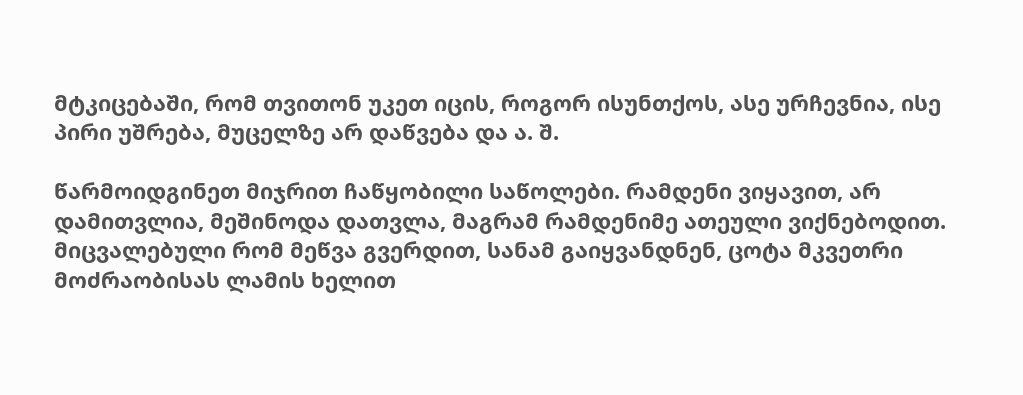მტკიცებაში, რომ თვითონ უკეთ იცის, როგორ ისუნთქოს, ასე ურჩევნია, ისე პირი უშრება, მუცელზე არ დაწვება და ა. შ.

წარმოიდგინეთ მიჯრით ჩაწყობილი საწოლები. რამდენი ვიყავით, არ დამითვლია, მეშინოდა დათვლა, მაგრამ რამდენიმე ათეული ვიქნებოდით. მიცვალებული რომ მეწვა გვერდით, სანამ გაიყვანდნენ, ცოტა მკვეთრი მოძრაობისას ლამის ხელით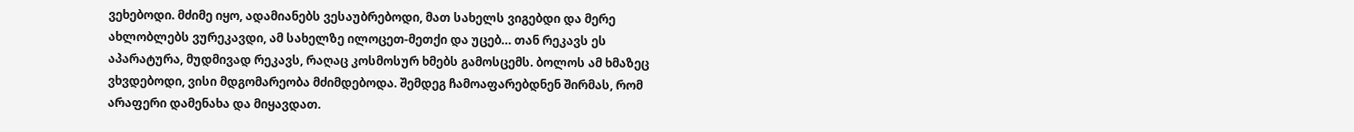ვეხებოდი. მძიმე იყო, ადამიანებს ვესაუბრებოდი, მათ სახელს ვიგებდი და მერე ახლობლებს ვურეკავდი, ამ სახელზე ილოცეთ-მეთქი და უცებ… თან რეკავს ეს აპარატურა, მუდმივად რეკავს, რაღაც კოსმოსურ ხმებს გამოსცემს. ბოლოს ამ ხმაზეც ვხვდებოდი, ვისი მდგომარეობა მძიმდებოდა. შემდეგ ჩამოაფარებდნენ შირმას, რომ არაფერი დამენახა და მიყავდათ.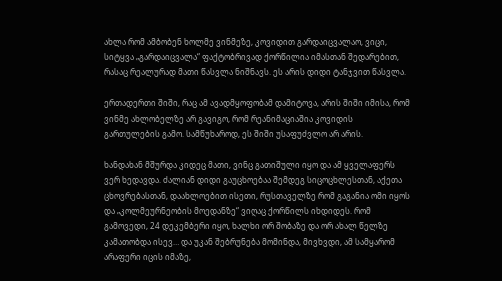ახლა რომ ამბობენ ხოლმე ვინმეზე, კოვიდით გარდაიცვალაო, ვიცი, სიტყვა „გარდაიცვალა“ ფაქტობრივად ქორწილია იმასთან შედარებით, რასაც რეალურად მათი წასვლა ნიშნავს. ეს არის დიდი ტანჯვით წასვლა.

ერთადერთი შიში, რაც ამ ავადმყოფობამ დამიტოვა, არის შიში იმისა, რომ ვინმე ახლობელზე არ გავიგო, რომ რეანიმაციაშია კოვიდის გართულების გამო. სამწუხაროდ, ეს შიში უსაფუძვლო არ არის.

ხანდახან მშურდა კიდეც მათი, ვინც გათიშული იყო და ამ ყველაფერს ვერ ხედავდა. ძალიან დიდი გაუცხოებაა შემდეგ სიცოცხლესთან, აქეთა ცხოვრებასთან, დაახლოებით ისეთი, რუსთაველზე რომ გაგანია ომი იყოს და „კოლმეურნეობის მოედანზე“ ვიღაც ქორწილს იხდიდეს. რომ გამოვედი, 24 დეკემბერი იყო, ხალხი ორ შობაზე და ორ ახალ წელზე კამათობდა ისევ… და უკან შებრუნება მომინდა, მივხვდი, ამ სამყარომ არაფერი იცის იმაზე,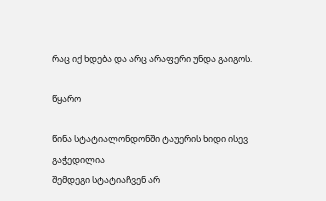რაც იქ ხდება და არც არაფერი უნდა გაიგოს.

წყარო

წინა სტატიალონდონში ტაუერის ხიდი ისევ გაჭედილია
შემდეგი სტატიაჩვენ არ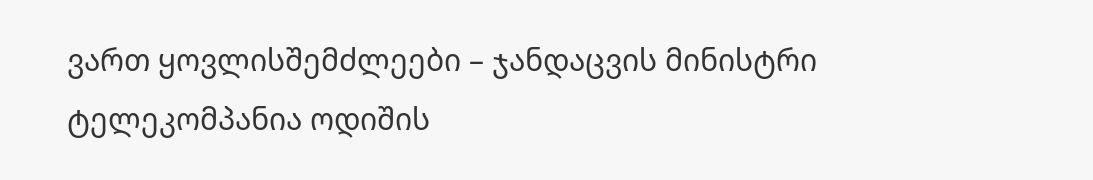ვართ ყოვლისშემძლეები – ჯანდაცვის მინისტრი
ტელეკომპანია ოდიშის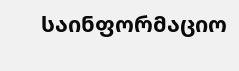საინფორმაციო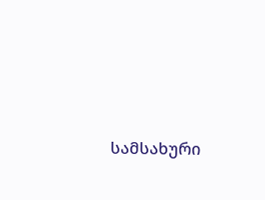სამსახური